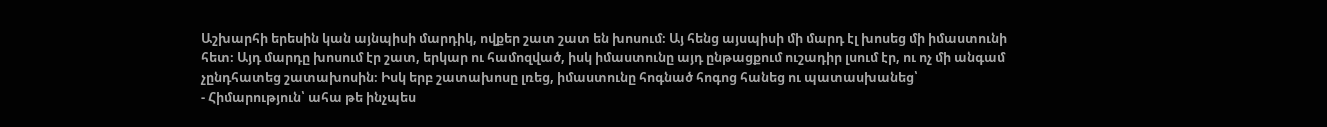Աշխարհի երեսին կան այնպիսի մարդիկ, ովքեր շատ շատ են խոսում։ Այ հենց այսպիսի մի մարդ էլ խոսեց մի իմաստունի հետ։ Այդ մարդը խոսում էր շատ, երկար ու համոզված, իսկ իմաստունը այդ ընթացքում ուշադիր լսում էր, ու ոչ մի անգամ չընդհատեց շատախոսին։ Իսկ երբ շատախոսը լռեց, իմաստունը հոգնած հոգոց հանեց ու պատասխանեց՝
- Հիմարություն՝ ահա թե ինչպես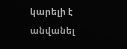կարելի է անվանել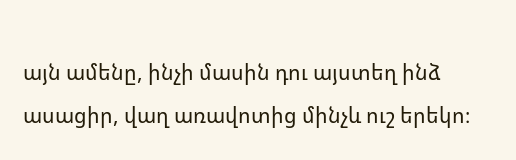այն ամենը, ինչի մասին դու այստեղ ինձ ասացիր, վաղ առավոտից մինչև ուշ երեկո։